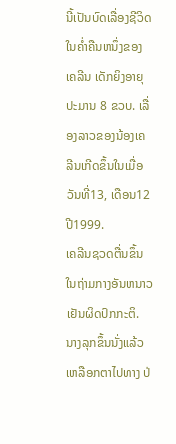ນີ້ເປັນບົດເລື່ອງຊີວິດໃນຄໍ່າຄືນຫນຶ່ງຂອງເຄລີນ ເດັກຍິງອາຍຸປະມານ 8 ຂວບ. ເລື່ອງລາວຂອງນ້ອງເຄລີນເກີດຂຶ້ນໃນເມື່ອວັນທີ່13, ເດືອນ12 ປີ1999.
ເຄລີນຊວດຕື່ນຂຶ້ນໃນຖ່າມກາງອັນຫນາວເຢັນຜິດປົກກະຕິ. ນາງລຸກຂຶ້ນນັ່ງແລ້ວເຫລືອກຕາໄປທາງ ປ່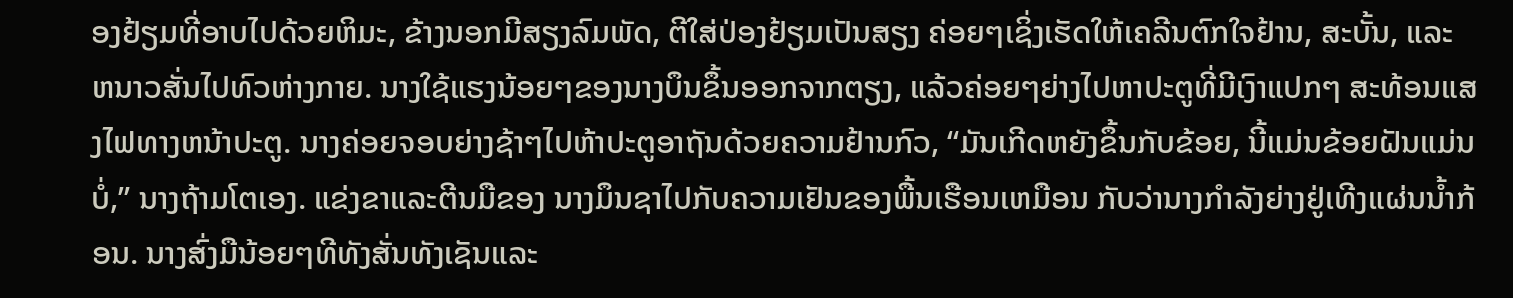ອງຢ້ຽມທີ່ອາບໄປດ້ວຍຫິມະ, ຂ້າງນອກມີສຽງລົມພັດ, ຕີໃສ່ປ່ອງຢ້ຽມເປັນສຽງ ຄ່ອຍໆເຊິ່ງເຮັດໃຫ້ເຄລີນຕົກໃຈຢ້ານ, ສະບັ້ນ, ແລະ ຫນາວສັ່ນໄປທົວຫ່າງກາຍ. ນາງໃຊ້ແຮງນ້ອຍໆຂອງນາງບຶນຂຶ້ນອອກຈາກຕຽງ, ແລ້ວຄ່ອຍໆຍ່າງໄປຫາປະຕູທີ່ມີເງົາແປກໆ ສະທ້ອນແສງໄຟທາງຫນ້າປະຕູ. ນາງຄ່ອຍຈອບຍ່າງຊ້າໆໄປຫ້າປະຕູອາຖັນດ້ວຍຄວາມຢ້ານກົວ, “ມັນເກີດຫຍັງຂຶ້ນກັບຂ້ອຍ, ນີ້ແມ່ນຂ້ອຍຝັນແມ່ນບໍ່,” ນາງຖ້າມໂຕເອງ. ແຂ່ງຂາແລະຕີນມືຂອງ ນາງມຶນຊາໄປກັບຄວາມເຢັນຂອງພື້ນເຮືອນເຫມືອນ ກັບວ່ານາງກໍາລັງຍ່າງຢູ່ເທີງແຜ່ນນໍ້າກ້ອນ. ນາງສົ່ງມືນ້ອຍໆທີທັງສັ່ນທັງເຊັນແລະ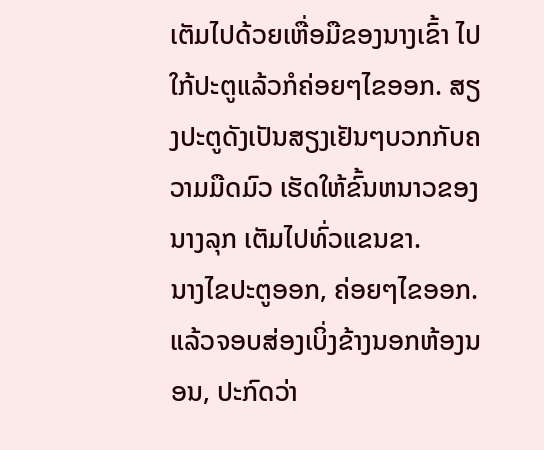ເຕັມໄປດ້ວຍເຫື່ອມືຂອງນາງເຂົ້າ ໄປໃກ້ປະຕູແລ້ວກໍຄ່ອຍໆໄຂອອກ. ສຽງປະຕູດັງເປັນສຽງເຢັນໆບວກກັບຄວາມມືດມົວ ເຮັດໃຫ້ຂົ້ນຫນາວຂອງນາງລຸກ ເຕັມໄປທົ່ວແຂນຂາ.
ນາງໄຂປະຕູອອກ, ຄ່ອຍໆໄຂອອກ. ແລ້ວຈອບສ່ອງເບິ່ງຂ້າງນອກຫ້ອງນອນ, ປະກົດວ່າ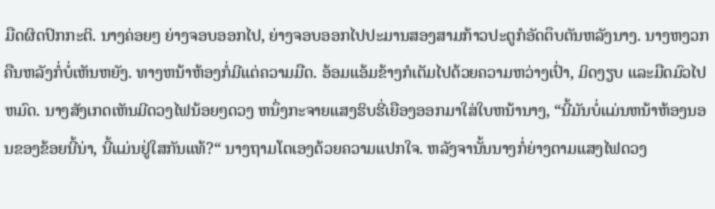ມືດຜິດປົກກະຕິ. ນາງຄ່ອຍໆ ຍ່າງຈອບອອກໄປ, ຍ່າງຈອບອອກໄປປະມານສອງສາມກ້າວປະຕູກໍອັດຕຶບຕັນຫລັງນາງ. ນາງຫງວກຄືນຫລັງກໍ່ບໍ່ເຫັນຫຍັງ. ທາງຫນ້າຫ້ອງກໍ່ມີແຕ່ຄວາມມືດ. ອ້ອມແອ້ມຂ້າງກໍເຕັມໄປດ້ວຍຄວາມຫວ່າງເປົ່າ, ມິດງຽບ ແລະມືດມົວໄປຫມົດ. ນາງສັງເກດເຫັນມີດວງໄຟນ້ອຍໆດວງ ຫນຶ່ງກະຈາຍແສງຮິບຮີ່ເຍືອງອອກມາໃສ່ໃບຫນ້ານາງ, “ນີ້ມັນບໍ່ແມ່ນຫນ້າຫ້ອງນອນຂອງຂ້ອຍນີ້ນ່າ, ນີ້ແມ່ນຢູ່ໃສກັນແທ້?“ ນາງຖາມໂຕເອງດ້ວຍຄວາມແປກໃຈ. ຫລັງຈານັ້ນນາງກໍ່ຍ່າງຕາມແສງໄຟດວງ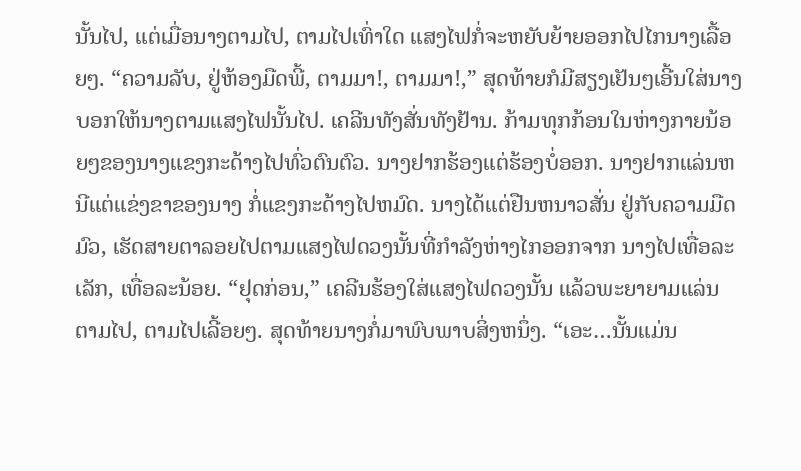ນັ້ນໄປ, ແຕ່ເມື່ອນາງຕາມໄປ, ຕາມໄປເທົ່າໃດ ແສງໄຟກໍ່ຈະຫຍັບຍ້າຍອອກໄປໄກນາງເລື້ອຍໆ. “ຄວາມລັບ, ຢູ່ຫ້ອງມືດພີ້, ຕາມມາ!, ຕາມມາ!,” ສຸດທ້າຍກໍມີສຽງເຢັນໆເອີ້ນໃສ່ນາງບອກໃຫ້ນາງຕາມແສງໄຟນັ້ນໄປ. ເຄລີນທັງສັ່ນທັງຢ້ານ. ກ້າມທຸກກ້ອນໃນຫ່າງກາຍນ້ອຍໆຂອງນາງແຂງກະດ້າງໄປທົ່ວຕົນຕົວ. ນາງຢາກຮ້ອງແຕ່ຮ້ອງບໍ່ອອກ. ນາງຢາກແລ່ນຫນີແຕ່ແຂ່ງຂາຂອງນາງ ກໍ່ແຂງກະດ້າງໄປຫມົດ. ນາງໄດ້ແຕ່ຢືນຫນາວສັ່ນ ຢູ່ກັບຄວາມມືດມົວ, ເຮັດສາຍຕາລອຍໄປຕາມແສງໄຟດວງນັ້ນທີ່ກໍາລັງຫ່າງໄກອອກຈາກ ນາງໄປເທື່ອລະເລັກ, ເທື່ອລະນ້ອຍ. “ຢຸດກ່ອນ,” ເຄລີນຮ້ອງໃສ່ແສງໄຟດວງນັ້ນ ແລ້ວພະຍາຍາມແລ່ນ ຕາມໄປ, ຕາມໄປເລີ້ອຍໆ. ສຸດທ້າຍນາງກໍ່ມາພົບພາບສິ່ງຫນຶ່ງ. “ເອະ…ນັ້ນແມ່ນ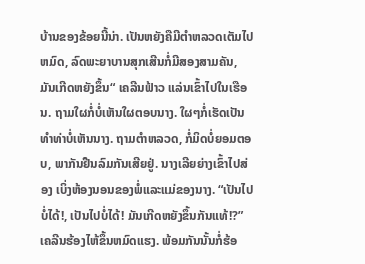ບ້ານຂອງຂ້ອຍນີ້ນ່າ. ເປັນຫຍັງຄືມີຕໍາຫລວດເຕັມໄປຫມົດ, ລົດພະຍາບານສຸກເສີນກໍ່ມີສອງສາມຄັນ, ມັນເກີດຫຍັງຂຶ້ນ“ ເຄລີນຟ້າວ ແລ່ນເຂົ້າໄປໃນເຮືອນ. ຖາມໃຜກໍ່ບໍ່ເຫັນໃຜຕອບນາງ. ໃຜໆກໍ່ເຮັດເປັນທໍາທ່າບໍ່ເຫັນນາງ. ຖາມຕໍາຫລວດ, ກໍ່ມິດບໍ່ຍອມຕອບ, ພາກັນຢືນລົມກັນເສີຍຢູ່. ນາງເລີຍຍ່າງເຂົ້າໄປສ່ອງ ເບິ່ງຫ້ອງນອນຂອງພໍ່ແລະແມ່ຂອງນາງ. “ເປັນໄປບໍ່ໄດ້!, ເປັນໄປບໍ່ໄດ້! ມັນເກີດຫຍັງຂຶ້ນກັນແທ້!?” ເຄລີນຮ້ອງໄຫ້ຂຶ້ນຫມົດແຮງ. ພ້ອມກັນນັ້ນກໍ່ຮ້ອ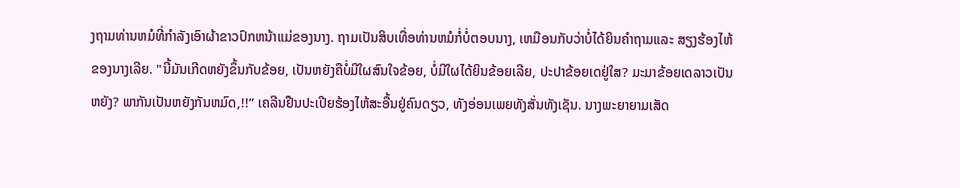ງຖາມທ່ານຫມໍທີ່ກໍາລັງເອົາຜ້າຂາວປົກຫນ້າແມ່ຂອງນາງ. ຖາມເປັນສິບເທື່ອທ່ານຫມໍກໍ່ບໍ່ຕອບນາງ, ເຫມືອນກັບວ່າບໍ່ໄດ້ຍິນຄໍາຖາມແລະ ສຽງຮ້ອງໄຫ້ຂອງນາງເລີຍ. "ນີ້ມັນເກີດຫຍັງຂຶ້ນກັບຂ້ອຍ, ເປັນຫຍັງຄືບໍ່ມີໃຜສົນໃຈຂ້ອຍ, ບໍ່ມີໃຜໄດ້ຍິນຂ້ອຍເລີຍ, ປະປາຂ້ອຍເດຢູ່ໃສ? ມະມາຂ້ອຍເດລາວເປັນຫຍັງ? ພາກັນເປັນຫຍັງກັນຫມົດ,!!” ເຄລີນຢືນປະເປີຍຮ້ອງໄຫ້ສະອື້ນຢູ່ຄົນດຽວ, ທັງອ່ອນເພຍທັງສັ່ນທັງເຊັນ. ນາງພະຍາຍາມເສັດ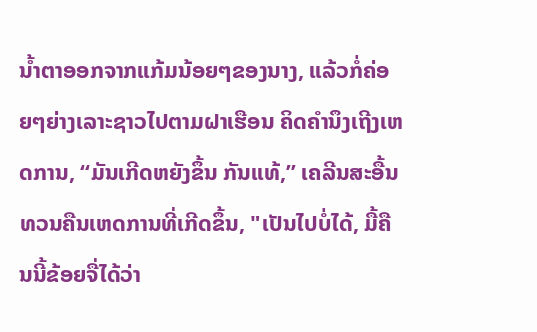ນໍ້າຕາອອກຈາກແກ້ມນ້ອຍໆຂອງນາງ, ແລ້ວກໍ່ຄ່ອຍໆຍ່າງເລາະຊາວໄປຕາມຝາເຮືອນ ຄິດຄໍານຶງເຖີງເຫດການ, “ມັນເກີດຫຍັງຂຶ້ນ ກັນແທ້,” ເຄລີນສະອື້ນທວນຄືນເຫດການທີ່ເກີດຂຶ້ນ, "ເປັນໄປບໍ່ໄດ້, ມື້ຄືນນີ້ຂ້ອຍຈື່ໄດ້ວ່າ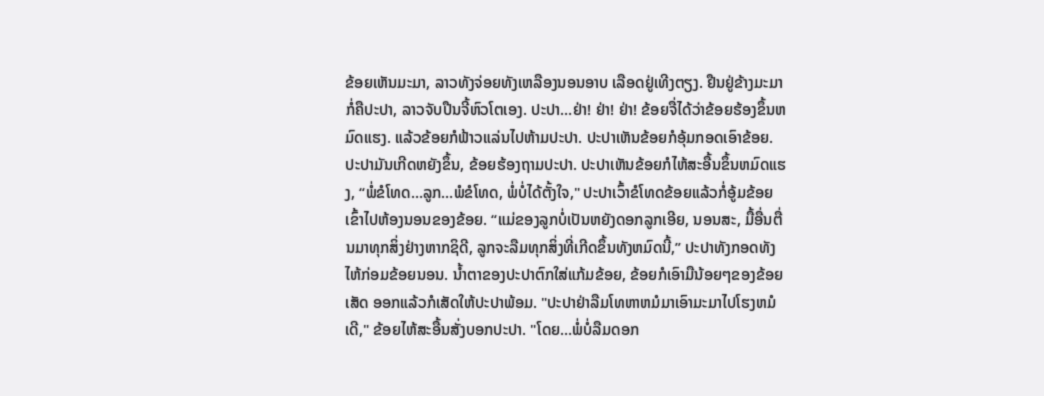ຂ້ອຍເຫັນມະມາ, ລາວທັງຈ່ອຍທັງເຫລືອງນອນອາບ ເລືອດຢູ່ເທີງຕຽງ. ຢືນຢູ່ຂ້າງມະມາກໍ່ຄືປະປາ, ລາວຈັບປືນຈີ້ຫົວໂຕເອງ. ປະປາ…ຢ່າ! ຢ່າ! ຢ່າ! ຂ້ອຍຈື່ໄດ້ວ່າຂ້ອຍຮ້ອງຂຶ້ນຫມົດແຮງ. ແລ້ວຂ້ອຍກໍຟ້າວແລ່ນໄປຫ້າມປະປາ. ປະປາເຫັນຂ້ອຍກໍອຸ້ມກອດເອົາຂ້ອຍ. ປະປາມັນເກີດຫຍັງຂຶ້ນ, ຂ້ອຍຮ້ອງຖາມປະປາ. ປະປາເຫັນຂ້ອຍກໍໄຫ້ສະອື້ນຂຶ້ນຫມົດແຮງ, “ພໍ່ຂໍໂທດ…ລູກ…ພໍຂໍໂທດ, ພໍ່ບໍ່ໄດ້ຕັ້ງໃຈ," ປະປາເວົ້າຂໍໂທດຂ້ອຍແລ້ວກໍ່ອູ້ມຂ້ອຍເຂົ້າໄປຫ້ອງນອນຂອງຂ້ອຍ. “ແມ່ຂອງລູກບໍ່ເປັນຫຍັງດອກລູກເອີຍ, ນອນສະ, ມື້ອື່ນຕື່ນມາທຸກສິ່ງຢ່າງຫາກຊິດີ, ລູກຈະລືມທຸກສິ່ງທີ່ເກີດຂຶ້ນທັງຫມົດນີ້,” ປະປາທັງກອດທັງໄຫ້ກ່ອມຂ້ອຍນອນ. ນໍ້າຕາຂອງປະປາຕົກໃສ່ແກ້ມຂ້ອຍ, ຂ້ອຍກໍເອົາມືນ້ອຍໆຂອງຂ້ອຍເສັດ ອອກແລ້ວກໍເສັດໃຫ້ປະປາພ້ອມ. "ປະປາຢ່າລືມໂທຫາຫມໍມາເອົາມະມາໄປໂຮງຫມໍເດີ," ຂ້ອຍໄຫ້ສະອື້ນສັ່ງບອກປະປາ. "ໂດຍ…ພໍ່ບໍ່ລືມດອກ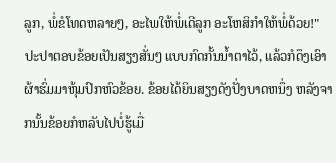ລູກ, ພໍ່ຂໍໂທດຫລາຍໆ, ອະໄພໃຫ້ພໍ່ເດີລູກ ອະໂຫສິກຳໃຫ້ພໍ່ດ້ວຍ!" ປະປາຕອບຂ້ອຍເປັນສຽງສັ່ນໆ ແບບກົດກັ້ນນໍ້າຕາໄວ້, ແລ້ວກໍດຶງເອົາຜ້າຮົ່ມມາຫຸ້ມປົກຫົວຂ້ອຍ. ຂ້ອຍໄດ້ຍິນສຽງດັງປັ່ງບາດຫນຶ່ງ ຫລັງຈາກນັ້ນຂ້ອຍກໍຫລັບໄປບໍ່ຮູ້ເມື່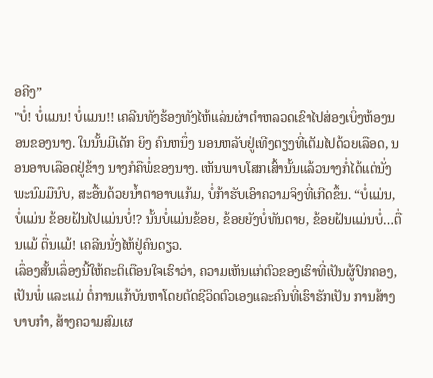ອຄີງ”
"ບໍ່! ບໍ່ແມນ! ບໍ່ແມນ!! ເຄລີນທັງຮ້ອງທັງໄຫ້ແລ່ນຜ່າຕໍາຫລວດເຂົາໄປສ່ອງເບິ່ງຫ້ອງນອນຂອງນາງ. ໃນນັ້ນມີເດັກ ຍິງ ຄົນຫນຶ່ງ ນອນຫລັບຢູ່ເທີງຕຽງທີ່ເຕັມໄປດ້ວຍເລືອດ, ນອນອາບເລືອດຢູ່ຂ້າງ ນາງກໍຄືພໍ່ຂອງນາງ. ເຫັນພາບໂສກເສົ້ານັ້ນແລ້ວນາງກໍ່ໄດ້ແຕ່ນັ່ງພະນົມມືນົບ, ສະອື້ນດ້ວຍນໍ້າຕາອາບແກ້ມ, ບໍ່ກ້າຮັບເອົາຄວາມຈິງທີ່ເກີດຂຶ້ນ. “ບໍ່ແມ່ນ, ບໍ່ແມ່ນ ຂ້ອຍຝັນໄປແມ່ນບໍ່!? ນັ້ນບໍ່ແມ່ນຂ້ອຍ, ຂ້ອຍຍັງບໍ່ທັນຕາຍ, ຂ້ອຍຝັນແມ່ນບໍ່…ຕື່ນແມ້ ຕື່ນແມ້! ເຄລີນນັ່ງໄຫ້ຢູ່ຄົນດຽວ.
ເລຶ່ອງສັ້ນເລຶ່ອງນີ້ໃຫ້ຄະຕິເຕືອນໃຈເຮົາວ່າ, ຄວາມເຫັນແກ່ຕົວຂອງເຮົາທີ່ເປັນຜູ້ປົກຄອງ, ເປັນພໍ່ ແລະແມ່ ຕໍ່ການແກ້ບັນຫາໂດຍຕັດຊີວິດຕົວເອງແລະຄົນທີ່ເຮົາຮັກເປັນ ການສ້າງບາບກໍາ, ສ້າງຄວາມສົມເຜ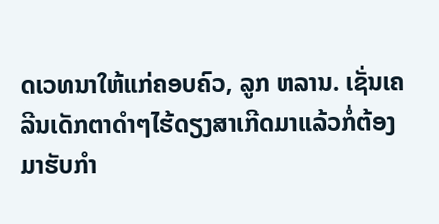ດເວທນາໃຫ້ແກ່ຄອບຄົວ, ລູກ ຫລານ. ເຊັ່ນເຄລີນເດັກຕາດໍາໆໄຮ້ດຽງສາເກີດມາແລ້ວກໍ່ຕ້ອງມາຮັບກໍາ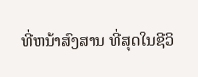ທີ່ຫນ້າສົງສານ ທີ່ສຸດໃນຊີວິ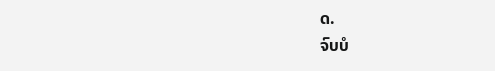ດ.
ຈົບບໍ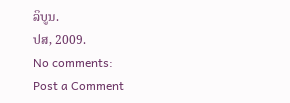ລິບູນ.
ປສ, 2009.
No comments:
Post a Comment